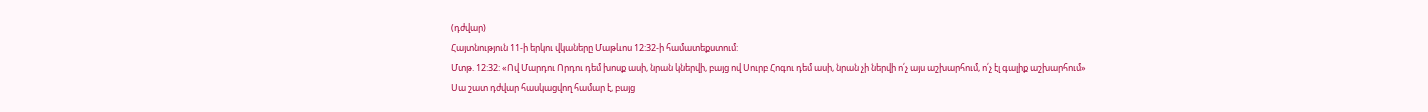(դժվար)
Հայտնություն 11-ի երկու վկաները Մաթևոս 12:32-ի համատեքստում:
Մտթ. 12:32: «Ով Մարդու Որդու դեմ խոսք ասի, նրան կներվի, բայց ով Սուրբ Հոգու դեմ ասի, նրան չի ներվի ո՛չ այս աշխարհում, ո՛չ էլ գալիք աշխարհում»
Սա շատ դժվար հասկացվող համար է, բայց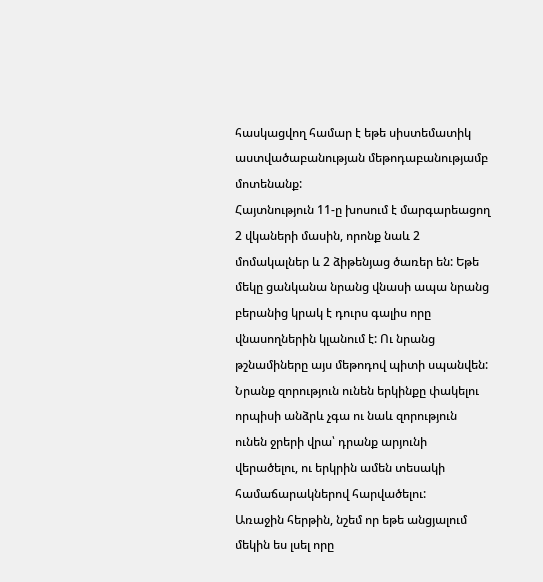հասկացվող համար է եթե սիստեմատիկ աստվածաբանության մեթոդաբանությամբ մոտենանք:
Հայտնություն 11-ը խոսում է մարգարեացող 2 վկաների մասին, որոնք նաև 2 մոմակալներ և 2 ձիթենյաց ծառեր են: Եթե մեկը ցանկանա նրանց վնասի ապա նրանց բերանից կրակ է դուրս գալիս որը վնասողներին կլանում է: Ու նրանց թշնամիները այս մեթոդով պիտի սպանվեն: Նրանք զորություն ունեն երկինքը փակելու որպիսի անձրև չգա ու նաև զորություն ունեն ջրերի վրա՝ դրանք արյունի վերածելու, ու երկրին ամեն տեսակի համաճարակներով հարվածելու:
Առաջին հերթին, նշեմ որ եթե անցյալում մեկին ես լսել որը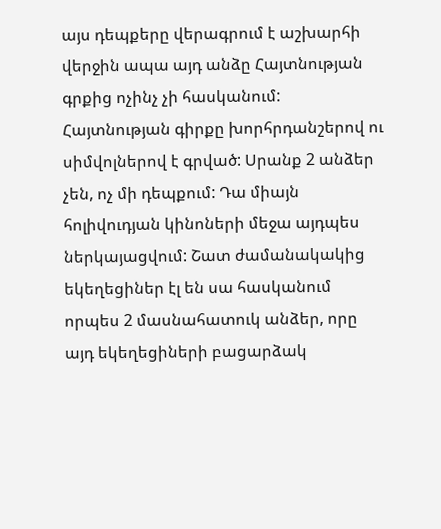այս դեպքերը վերագրում է աշխարհի վերջին ապա այդ անձը Հայտնության գրքից ոչինչ չի հասկանում: Հայտնության գիրքը խորհրդանշերով ու սիմվոլներով է գրված: Սրանք 2 անձեր չեն, ոչ մի դեպքում: Դա միայն հոլիվուդյան կինոների մեջա այդպես ներկայացվում: Շատ ժամանակակից եկեղեցիներ էլ են սա հասկանում որպես 2 մասնահատուկ անձեր, որը այդ եկեղեցիների բացարձակ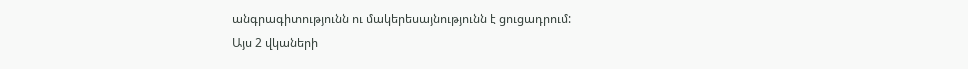անգրագիտությունն ու մակերեսայնությունն է ցուցադրում:
Այս 2 վկաների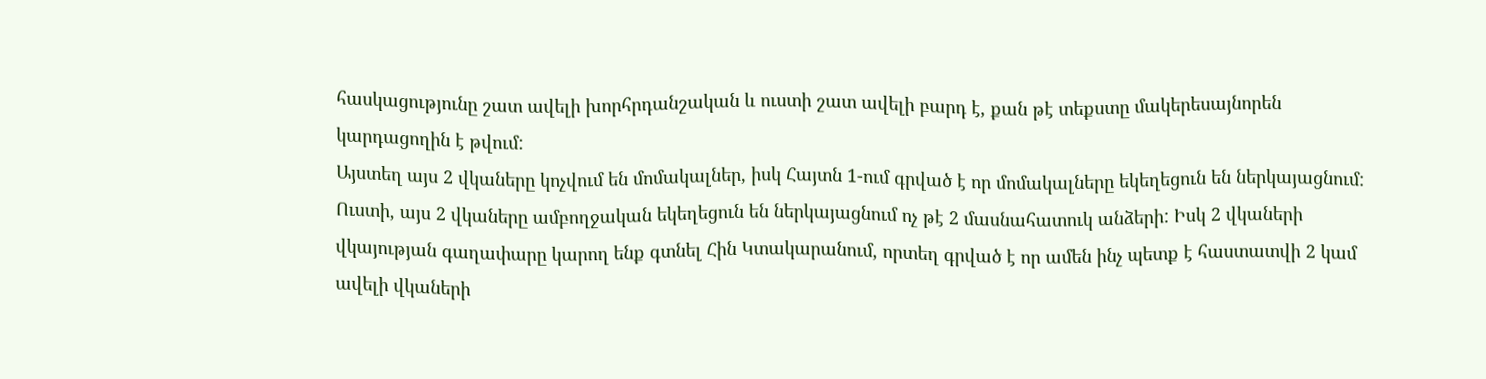հասկացությունը շատ ավելի խորհրդանշական և ուստի շատ ավելի բարդ է, քան թէ տեքստը մակերեսայնորեն կարդացողին է թվում:
Այստեղ այս 2 վկաները կոչվում են մոմակալներ, իսկ Հայտն 1-ում գրված է որ մոմակալները եկեղեցուն են ներկայացնում: Ուստի, այս 2 վկաները ամբողջական եկեղեցուն են ներկայացնում ոչ թէ 2 մասնահատուկ անձերի: Իսկ 2 վկաների վկայության գաղափարը կարող ենք գտնել Հին Կտակարանում, որտեղ գրված է որ ամեն ինչ պետք է հաստատվի 2 կամ ավելի վկաների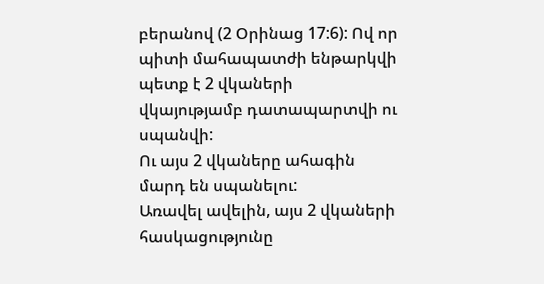բերանով (2 Օրինաց 17:6): Ով որ պիտի մահապատժի ենթարկվի պետք է 2 վկաների վկայությամբ դատապարտվի ու սպանվի:
Ու այս 2 վկաները ահագին մարդ են սպանելու:
Առավել ավելին, այս 2 վկաների հասկացությունը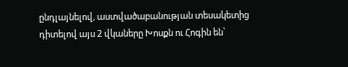ընդլայնելով, աստվածաբանության տեսակետից դիտելով այս 2 վկաները Խոսքն ու Հոգին են՝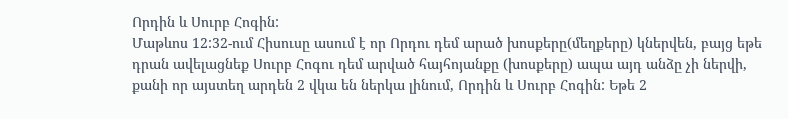Որդին և Սուրբ Հոգին:
Մաթևոս 12:32-ում Հիսուսը ասում է որ Որդու դեմ արած խոսքերը(մեղքերը) կներվեն, բայց եթե դրան ավելացնեք Սուրբ Հոգու դեմ արված հայհոյանքը (խոսքերը) ապա այդ անձը չի ներվի, քանի որ այստեղ արդեն 2 վկա են ներկա լինում, Որդին և Սուրբ Հոգին: Եթե 2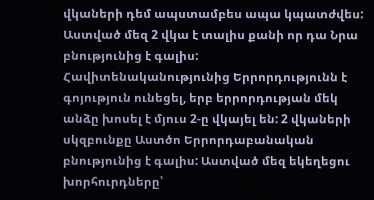վկաների դեմ ապստամբես ապա կպատժվես: Աստված մեզ 2 վկա է տալիս քանի որ դա Նրա բնությունից է գալիս: Հավիտենականությունից Երրորդությունն է գոյություն ունեցել, երբ երրորդության մեկ անձը խոսել է մյուս 2-ը վկայել են: 2 վկաների սկզբունքը Աստծո Երրորդաբանական բնությունից է գալիս: Աստված մեզ եկեղեցու խորհուրդները՝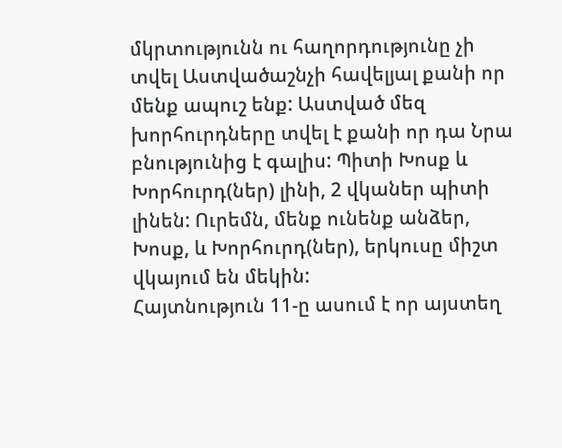մկրտությունն ու հաղորդությունը չի տվել Աստվածաշնչի հավելյալ քանի որ մենք ապուշ ենք: Աստված մեզ խորհուրդները տվել է քանի որ դա Նրա բնությունից է գալիս: Պիտի Խոսք և Խորհուրդ(ներ) լինի, 2 վկաներ պիտի լինեն: Ուրեմն, մենք ունենք անձեր, Խոսք, և Խորհուրդ(ներ), երկուսը միշտ վկայում են մեկին:
Հայտնություն 11-ը ասում է որ այստեղ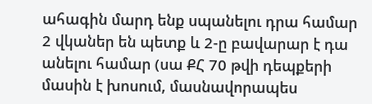ահագին մարդ ենք սպանելու դրա համար 2 վկաներ են պետք և 2-ը բավարար է դա անելու համար (սա ՔՀ 70 թվի դեպքերի մասին է խոսում, մասնավորապես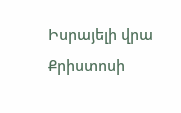Իսրայելի վրա Քրիստոսի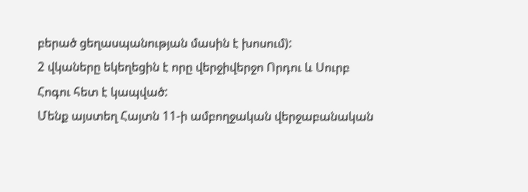բերած ցեղասպանության մասին է խոսում):
2 վկաները եկեղեցին է որը վերջիվերջո Որդու և Սուրբ Հոգու հետ է կապված:
Մենք այստեղ Հայտն 11-ի ամբողջական վերջաբանական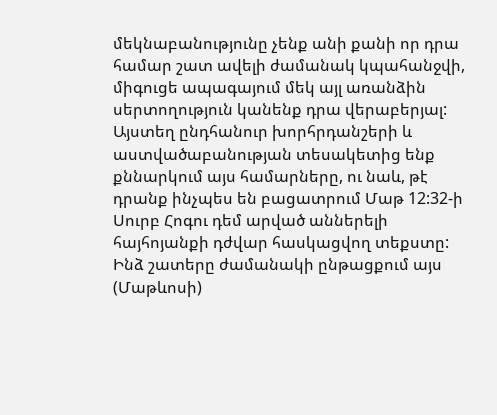մեկնաբանությունը չենք անի քանի որ դրա համար շատ ավելի ժամանակ կպահանջվի, միգուցե ապագայում մեկ այլ առանձին սերտողություն կանենք դրա վերաբերյալ:
Այստեղ ընդհանուր խորհրդանշերի և աստվածաբանության տեսակետից ենք քննարկում այս համարները, ու նաև, թէ դրանք ինչպես են բացատրում Մաթ 12:32-ի Սուրբ Հոգու դեմ արված աններելի հայհոյանքի դժվար հասկացվող տեքստը: Ինձ շատերը ժամանակի ընթացքում այս (Մաթևոսի)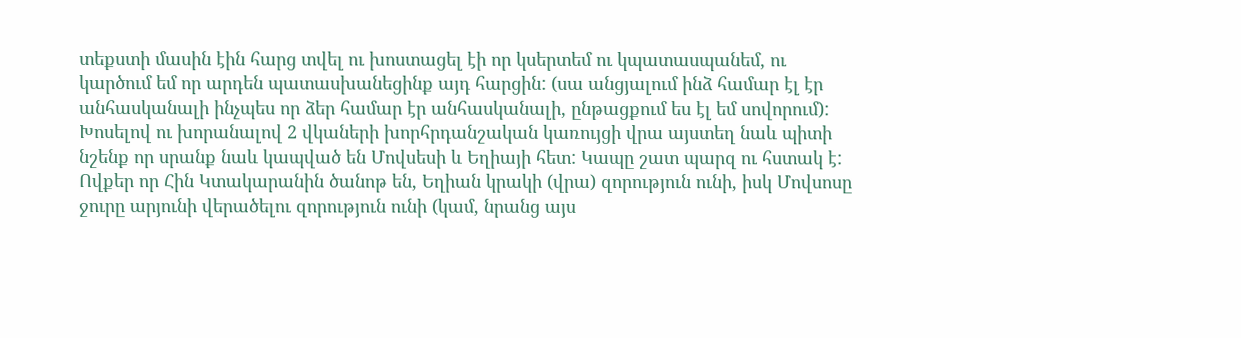տեքստի մասին էին հարց տվել ու խոստացել էի որ կսերտեմ ու կպատասպանեմ, ու կարծում եմ որ արդեն պատասխանեցինք այդ հարցին: (սա անցյալում ինձ համար էլ էր անհասկանալի ինչպես որ ձեր համար էր անհասկանալի, ընթացքում ես էլ եմ սովորում):
Խոսելով ու խորանալով 2 վկաների խորհրդանշական կառույցի վրա այստեղ նաև պիտի նշենք որ սրանք նաև կապված են Մովսեսի և Եղիայի հետ: Կապը շատ պարզ ու հստակ է: Ովքեր որ Հին Կտակարանին ծանոթ են, Եղիան կրակի (վրա) զորություն ունի, իսկ Մովսոսը ջուրը արյունի վերածելու զորություն ունի (կամ, նրանց այս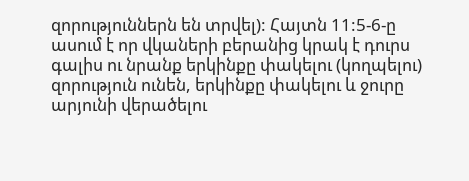զորություններն են տրվել): Հայտն 11:5-6-ը ասում է որ վկաների բերանից կրակ է դուրս գալիս ու նրանք երկինքը փակելու (կողպելու) զորություն ունեն, երկինքը փակելու և ջուրը արյունի վերածելու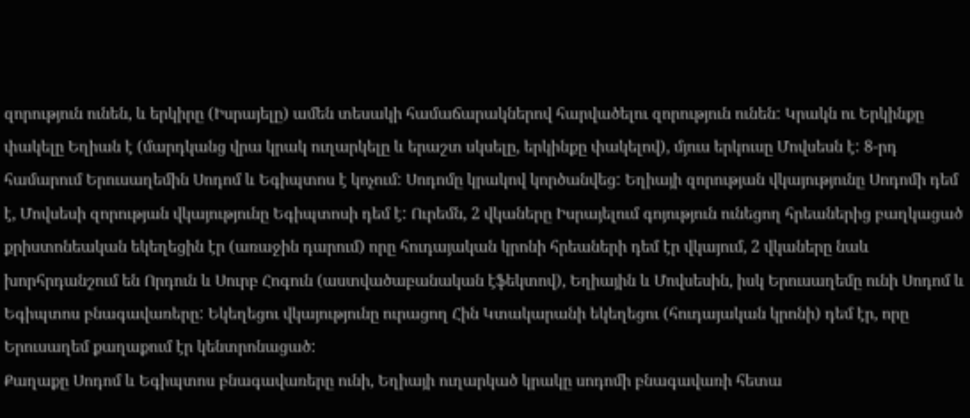զորություն ունեն, և երկիրը (Իսրայելը) ամեն տեսակի համաճարակներով հարվածելու զորություն ունեն: Կրակն ու Երկինքը փակելը Եղիան է (մարդկանց վրա կրակ ուղարկելը և երաշտ սկսելը, երկինքը փակելով), մյուս երկուսը Մովսեսն է: 8-րդ համարում Երուսաղեմին Սոդոմ և Եգիպտոս է կոչում: Սոդոմը կրակով կործանվեց: Եղիայի զորության վկայությունը Սոդոմի դեմ է, Մովսեսի զորության վկայությունը Եգիպտոսի դեմ է: Ուրեմն, 2 վկաները Իսրայելում գոյություն ունեցող հրեաներից բաղկացած քրիստոնեական եկեղեցին էր (առաջին դարում) որը հուդայական կրոնի հրեաների դեմ էր վկայում, 2 վկաները նաև խորհրդանշում են Որդուն և Սուրբ Հոգուն (աստվածաբանական էֆեկտով), Եղիային և Մովսեսին, իսկ Երուսաղեմը ունի Սոդոմ և Եգիպտոս բնագավառերը: Եկեղեցու վկայությունը ուրացող Հին Կտակարանի եկեղեցու (հուդայական կրոնի) դեմ էր, որը Երուսաղեմ քաղաքում էր կենտրոնացած:
Քաղաքը Սոդոմ և Եգիպտոս բնագավառերը ունի, Եղիայի ուղարկած կրակը սոդոմի բնագավառի հետա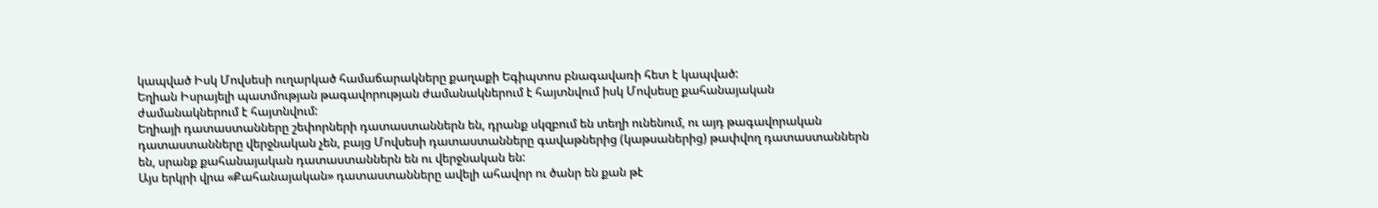կապված Իսկ Մովսեսի ուղարկած համաճարակները քաղաքի Եգիպտոս բնագավառի հետ է կապված:
Եղիան Իսրայելի պատմության թագավորության ժամանակներում է հայտնվում իսկ Մովսեսը քահանայական ժամանակներում է հայտնվում:
Եղիայի դատաստանները շեփորների դատաստաններն են, դրանք սկզբում են տեղի ունենում, ու այդ թագավորական դատաստանները վերջնական չեն, բայց Մովսեսի դատաստանները գավաթներից (կաթսաներից) թափվող դատաստաններն են, սրանք քահանայական դատաստաններն են ու վերջնական են:
Այս երկրի վրա «Քահանայական» դատաստանները ավելի ահավոր ու ծանր են քան թէ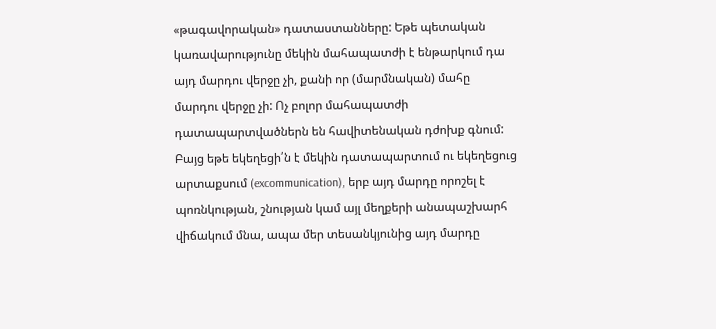«թագավորական» դատաստանները: Եթե պետական կառավարությունը մեկին մահապատժի է ենթարկում դա այդ մարդու վերջը չի, քանի որ (մարմնական) մահը մարդու վերջը չի: Ոչ բոլոր մահապատժի դատապարտվածներն են հավիտենական դժոխք գնում:
Բայց եթե եկեղեցի՛ն է մեկին դատապարտում ու եկեղեցուց արտաքսում (excommunication), երբ այդ մարդը որոշել է պոռնկության, շնության կամ այլ մեղքերի անապաշխարհ վիճակում մնա, ապա մեր տեսանկյունից այդ մարդը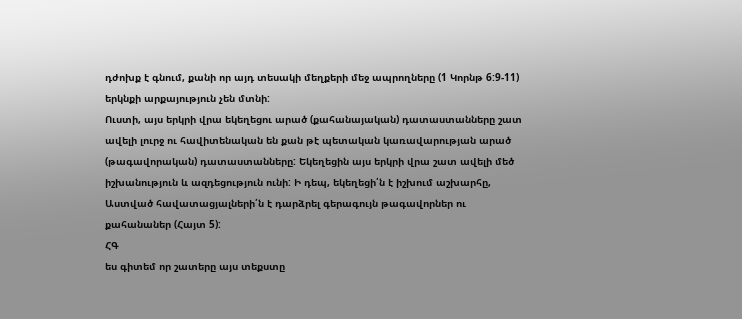դժոխք է գնում, քանի որ այդ տեսակի մեղքերի մեջ ապրողները (1 Կորնթ 6:9-11) երկնքի արքայություն չեն մտնի:
Ուստի, այս երկրի վրա եկեղեցու արած (քահանայական) դատաստանները շատ ավելի լուրջ ու հավիտենական են քան թէ պետական կառավարության արած (թագավորական) դատաստանները: Եկեղեցին այս երկրի վրա շատ ավելի մեծ իշխանություն և ազդեցություն ունի: Ի դեպ, եկեղեցի՛ն է իշխում աշխարհը, Աստված հավատացյալների՛ն է դարձրել գերագույն թագավորներ ու քահանաներ (Հայտ 5):
ՀԳ
ես գիտեմ որ շատերը այս տեքստը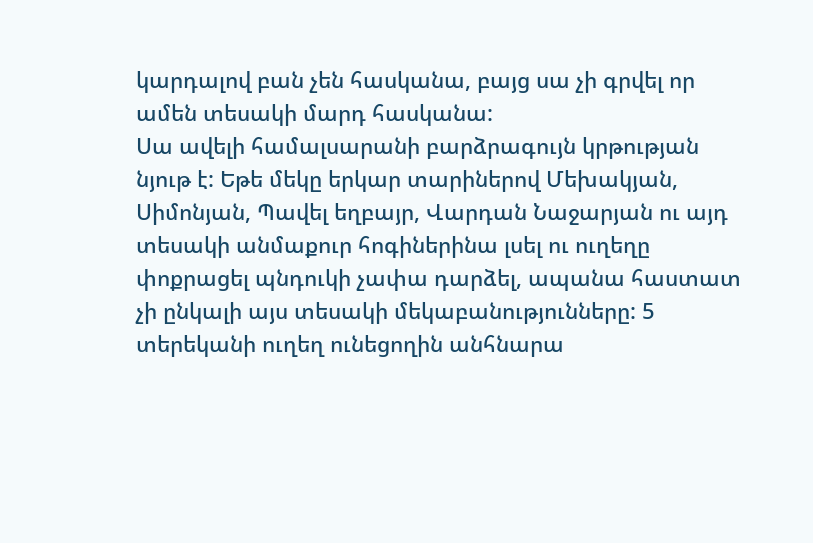կարդալով բան չեն հասկանա, բայց սա չի գրվել որ ամեն տեսակի մարդ հասկանա:
Սա ավելի համալսարանի բարձրագույն կրթության նյութ է: Եթե մեկը երկար տարիներով Մեխակյան, Սիմոնյան, Պավել եղբայր, Վարդան Նաջարյան ու այդ տեսակի անմաքուր հոգիներինա լսել ու ուղեղը փոքրացել պնդուկի չափա դարձել, ապանա հաստատ չի ընկալի այս տեսակի մեկաբանությունները: 5 տերեկանի ուղեղ ունեցողին անհնարա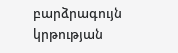բարձրագույն կրթության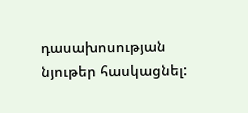դասախոսության նյութեր հասկացնել: